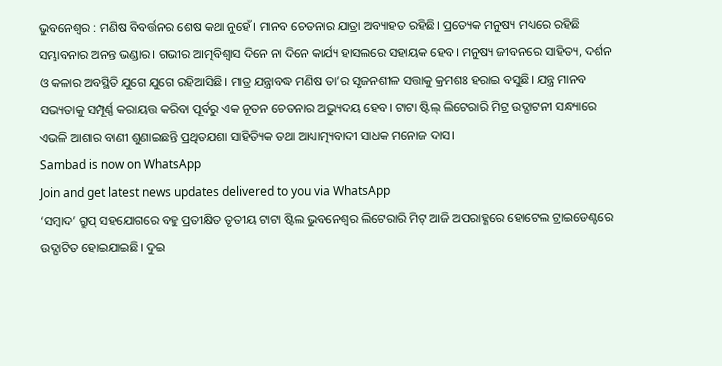ଭୁବନେଶ୍ୱର : ମଣିଷ ବିବର୍ତ୍ତନର ଶେଷ କଥା ନୁହେଁ। ମାନବ ଚେତନାର ଯାତ୍ରା ଅବ୍ୟାହତ ରହିଛି। ପ୍ରତ୍ୟେକ ମନୁଷ୍ୟ ମଧ୍ୟରେ ରହିଛି ସମ୍ଭାବନାର ଅନନ୍ତ ଭଣ୍ଡାର। ଗଭୀର ଆତ୍ମବିଶ୍ୱାସ ଦିନେ ନା ଦିନେ କାର୍ଯ୍ୟ ହାସଲରେ ସହାୟକ ହେବ। ମନୁଷ୍ୟ ଜୀବନରେ ସାହିତ୍ୟ, ଦର୍ଶନ ଓ କଳାର ଅବସ୍ଥିତି ଯୁଗେ ଯୁଗେ ରହିଆସିଛି। ମାତ୍ର ଯନ୍ତ୍ରାବଦ୍ଧ ମଣିଷ ତା’ର ସୃଜନଶୀଳ ସତ୍ତାକୁ କ୍ରମଶଃ ହରାଇ ବସୁଛି। ଯନ୍ତ୍ର ମାନବ ସଭ୍ୟତାକୁ ସମ୍ପୂର୍ଣ୍ଣ କରାୟତ୍ତ କରିବା ପୂର୍ବରୁ ଏକ ନୂତନ ଚେତନାର ଅଭ୍ୟୁଦୟ ହେବ। ଟାଟା ଷ୍ଟିଲ୍ ଲିଟେରାରି ମିଟ୍ର ଉଦ୍ଘାଟନୀ ସନ୍ଧ୍ୟାରେ ଏଭଳି ଆଶାର ବାଣୀ ଶୁଣାଇଛନ୍ତି ପ୍ରଥିତଯଶା ସାହିତ୍ୟିକ ତଥା ଆଧ୍ୟାତ୍ମ୍ୟବାଦୀ ସାଧକ ମନୋଜ ଦାସ।
Sambad is now on WhatsApp
Join and get latest news updates delivered to you via WhatsApp
‘ସମ୍ବାଦ’ ଗ୍ରୁପ୍ ସହଯୋଗରେ ବହୁ ପ୍ରତୀକ୍ଷିତ ତୃତୀୟ ଟାଟା ଷ୍ଟିଲ ଭୁବନେଶ୍ୱର ଲିଟେରାରି ମିଟ୍ ଆଜି ଅପରାହ୍ଣରେ ହୋଟେଲ ଟ୍ରାଇଡେଣ୍ଟରେ ଉଦ୍ଘାଟିତ ହୋଇଯାଇଛି। ଦୁଇ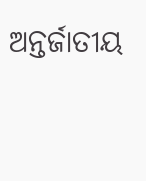ଅନ୍ତର୍ଜାତୀୟ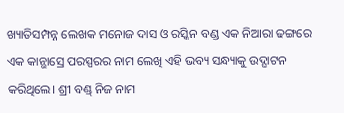ଖ୍ୟାତିସମ୍ପନ୍ନ ଲେଖକ ମନୋଜ ଦାସ ଓ ରସ୍କିନ ବଣ୍ଡ ଏକ ନିଆରା ଢଙ୍ଗରେ ଏକ କାନ୍ଭାସ୍ରେ ପରସ୍ପରର ନାମ ଲେଖି ଏହି ଭବ୍ୟ ସନ୍ଧ୍ୟାକୁ ଉଦ୍ଘାଟନ କରିଥିଲେ। ଶ୍ରୀ ବଣ୍ଡ୍ ନିଜ ନାମ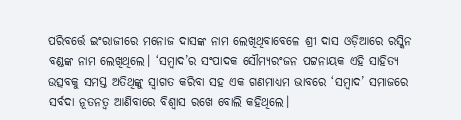ପରିବର୍ତ୍ତେ ଇଂରାଜୀରେ ମନୋଜ ଦାସଙ୍କ ନାମ ଲେଖିଥିବାବେଳେ ଶ୍ରୀ ଦାସ ଓଡ଼ିଆରେ ରସ୍କିନ ବଣ୍ଡଙ୍କ ନାମ ଲେଖିଥିଲେ। ‘ସମ୍ବାଦ’ର ସଂପାଦକ ସୌମ୍ୟରଂଜନ ପଟ୍ଟନାୟକ ଏହି ସାହିତ୍ୟ ଉତ୍ସବକୁ ସମସ୍ତ ଅତିଥିଙ୍କୁ ସ୍ୱାଗତ କରିବା ସହ ଏକ ଗଣମାଧ୍ୟମ ଭାବରେ ‘ସମ୍ବାଦ’ ସମାଜରେ ସର୍ବଦା ନୂତନତ୍ୱ ଆଣିବାରେ ବିଶ୍ୱାସ ରଖେ ବୋଲି କହିଥିଲେ।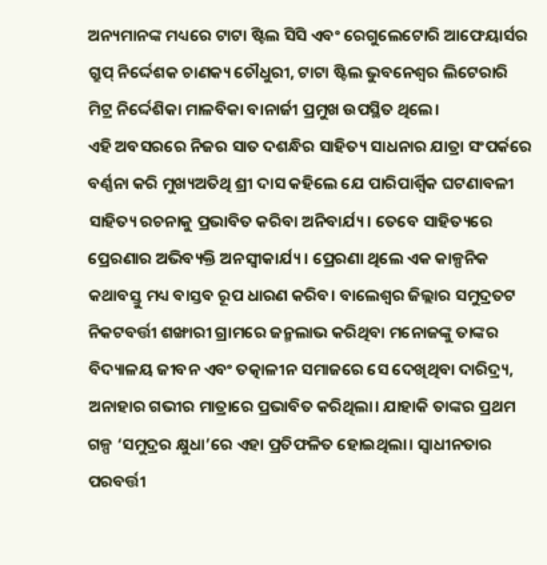ଅନ୍ୟମାନଙ୍କ ମଧ୍ୟରେ ଟାଟା ଷ୍ଟିଲ ସିସି ଏବଂ ରେଗୁଲେଟୋରି ଆଫେୟାର୍ସର ଗ୍ରୁପ୍ ନିର୍ଦ୍ଦେଶକ ଚାଣକ୍ୟ ଚୌଧୁରୀ, ଟାଟା ଷ୍ଟିଲ ଭୁବନେଶ୍ୱର ଲିଟେରାରି ମିଟ୍ର ନିର୍ଦ୍ଦେଶିକା ମାଳବିକା ବାନାର୍ଜୀ ପ୍ରମୁଖ ଉପସ୍ଥିତ ଥିଲେ।
ଏହି ଅବସରରେ ନିଜର ସାତ ଦଶନ୍ଧିର ସାହିତ୍ୟ ସାଧନାର ଯାତ୍ରା ସଂପର୍କରେ ବର୍ଣ୍ଣନା କରି ମୁଖ୍ୟଅତିଥି ଶ୍ରୀ ଦାସ କହିଲେ ଯେ ପାରିପାର୍ଶ୍ୱିକ ଘଟଣାବଳୀ ସାହିତ୍ୟ ରଚନାକୁ ପ୍ରଭାବିତ କରିବା ଅନିବାର୍ଯ୍ୟ। ତେବେ ସାହିତ୍ୟରେ ପ୍ରେରଣାର ଅଭିବ୍ୟକ୍ତି ଅନସ୍ୱୀକାର୍ଯ୍ୟ। ପ୍ରେରଣା ଥିଲେ ଏକ କାଳ୍ପନିକ କଥାବସ୍ତୁ ମଧ୍ୟ ବାସ୍ତବ ରୂପ ଧାରଣ କରିବ। ବାଲେଶ୍ୱର ଜିଲ୍ଲାର ସମୁଦ୍ରତଟ ନିକଟବର୍ତ୍ତୀ ଶଙ୍ଖାରୀ ଗ୍ରାମରେ ଜନ୍ମଲାଭ କରିଥିବା ମନୋଜଙ୍କୁ ତାଙ୍କର ବିଦ୍ୟାଳୟ ଜୀବନ ଏବଂ ତତ୍କାଳୀନ ସମାଜରେ ସେ ଦେଖିଥିବା ଦାରିଦ୍ର୍ୟ, ଅନାହାର ଗଭୀର ମାତ୍ରାରେ ପ୍ରଭାବିତ କରିଥିଲା। ଯାହାକି ତାଙ୍କର ପ୍ରଥମ ଗଳ୍ପ ‘ସମୁଦ୍ରର କ୍ଷୁଧା’ରେ ଏହା ପ୍ରତିଫଳିତ ହୋଇଥିଲା। ସ୍ୱାଧୀନତାର ପରବର୍ତ୍ତୀ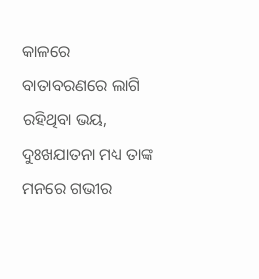କାଳରେ ବାତାବରଣରେ ଲାଗି ରହିଥିବା ଭୟ, ଦୁଃଖଯାତନା ମଧ୍ୟ ତାଙ୍କ ମନରେ ଗଭୀର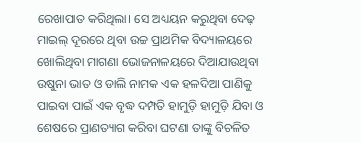ରେଖାପାତ କରିଥିଲା। ସେ ଅଧ୍ୟୟନ କରୁଥିବା ଦେଢ଼ ମାଇଲ୍ ଦୂରରେ ଥିବା ଉଚ୍ଚ ପ୍ରାଥମିକ ବିଦ୍ୟାଳୟରେ ଖୋଲିଥିବା ମାଗଣା ଭୋଜନାଳୟରେ ଦିଆଯାଉଥିବା ଉଷୁନା ଭାତ ଓ ଡାଲି ନାମକ ଏକ ହଳଦିଆ ପାଣିକୁ ପାଇବା ପାଇଁ ଏକ ବୃଦ୍ଧ ଦମ୍ପତି ହାମୁଡ଼ି ହାମୁଡ଼ି ଯିବା ଓ ଶେଷରେ ପ୍ରାଣତ୍ୟାଗ କରିବା ଘଟଣା ତାଙ୍କୁ ବିଚଳିତ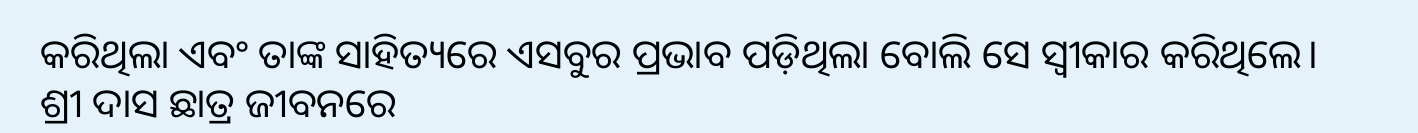କରିଥିଲା ଏବଂ ତାଙ୍କ ସାହିତ୍ୟରେ ଏସବୁର ପ୍ରଭାବ ପଡ଼ିଥିଲା ବୋଲି ସେ ସ୍ୱୀକାର କରିଥିଲେ।
ଶ୍ରୀ ଦାସ ଛାତ୍ର ଜୀବନରେ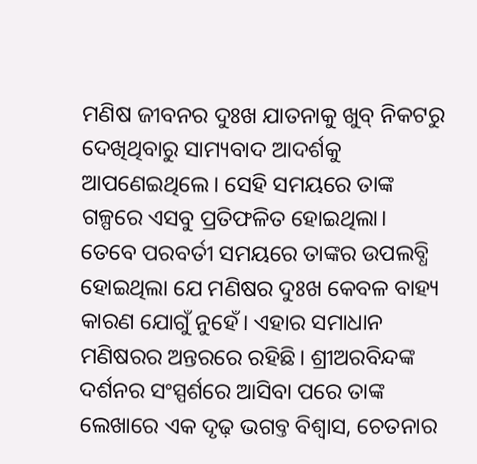ମଣିଷ ଜୀବନର ଦୁଃଖ ଯାତନାକୁ ଖୁବ୍ ନିକଟରୁ ଦେଖିଥିବାରୁ ସାମ୍ୟବାଦ ଆଦର୍ଶକୁ ଆପଣେଇଥିଲେ। ସେହି ସମୟରେ ତାଙ୍କ ଗଳ୍ପରେ ଏସବୁ ପ୍ରତିଫଳିତ ହୋଇଥିଲା। ତେବେ ପରବର୍ତୀ ସମୟରେ ତାଙ୍କର ଉପଲବ୍ଧି ହୋଇଥିଲା ଯେ ମଣିଷର ଦୁଃଖ କେବଳ ବାହ୍ୟ କାରଣ ଯୋଗୁଁ ନୁହେଁ। ଏହାର ସମାଧାନ ମଣିଷରର ଅନ୍ତରରେ ରହିଛି। ଶ୍ରୀଅରବିନ୍ଦଙ୍କ ଦର୍ଶନର ସଂସ୍ପର୍ଶରେ ଆସିବା ପରେ ତାଙ୍କ ଲେଖାରେ ଏକ ଦୃଢ଼ ଭଗବ୍ତ ବିଶ୍ୱାସ, ଚେତନାର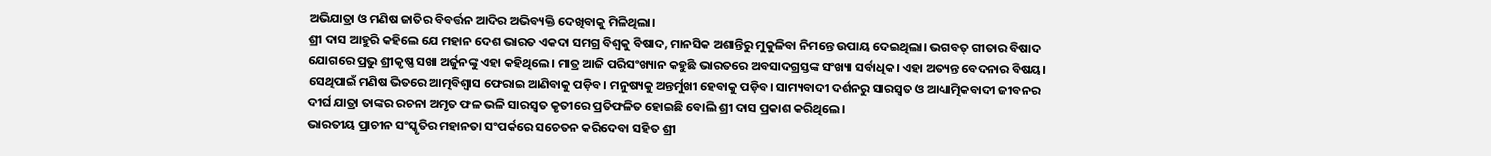ଅଭିଯାତ୍ରା ଓ ମଣିଷ ଜାତିର ବିବର୍ତ୍ତନ ଆଦିର ଅଭିବ୍ୟକ୍ତି ଦେଖିବାକୁ ମିଳିଥିଲା।
ଶ୍ରୀ ଦାସ ଆହୁରି କହିଲେ ଯେ ମହାନ ଦେଶ ଭାରତ ଏକଦା ସମଗ୍ର ବିଶ୍ୱକୁ ବିଷାଦ, ମାନସିକ ଅଶାନ୍ତିରୁ ମୁକୁଳିବା ନିମନ୍ତେ ଉପାୟ ଦେଇଥିଲା। ଭଗବତ୍ ଗୀତାର ବିଷାଦ ଯୋଗରେ ପ୍ରଭୁ ଶ୍ରୀକୃଷ୍ଣ ସଖା ଅର୍ଜୁନଙ୍କୁ ଏହା କହିଥିଲେ। ମାତ୍ର ଆଜି ପରିସଂଖ୍ୟାନ କହୁଛି ଭାରତରେ ଅବସାଦଗ୍ରସ୍ତଙ୍କ ସଂଖ୍ୟା ସର୍ବାଧିକ। ଏହା ଅତ୍ୟନ୍ତ ବେଦନାର ବିଷୟ। ସେଥିପାଇଁ ମଣିଷ ଭିତରେ ଆତ୍ମବିଶ୍ୱାସ ଫେରାଇ ଆଣିବାକୁ ପଡ଼ିବ। ମନୁଷ୍ୟକୁ ଅନ୍ତର୍ମୁଖୀ ହେବାକୁ ପଡ଼ିବ। ସାମ୍ୟବାଦୀ ଦର୍ଶନରୁ ସାରସ୍ୱତ ଓ ଆଧ୍ୟାତ୍ମିକବାଦୀ ଜୀବନର ଦୀର୍ଘ ଯାତ୍ରା ତାଙ୍କର ରଚନା ଅମୃତ ଫଳ ଭଳି ସାରସ୍ୱତ କୃତୀରେ ପ୍ରତିଫଳିତ ହୋଇଛି ବୋଲି ଶ୍ରୀ ଦାସ ପ୍ରକାଶ କରିଥିଲେ।
ଭାରତୀୟ ପ୍ରାଚୀନ ସଂସ୍କୃତିର ମହାନତା ସଂପର୍କରେ ସଚେତନ କରିଦେବା ସହିତ ଶ୍ରୀ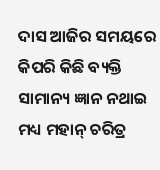ଦାସ ଆଜିର ସମୟରେ କିପରି କିଛି ବ୍ୟକ୍ତି ସାମାନ୍ୟ ଜ୍ଞାନ ନଥାଇ ମଧ୍ୟ ମହାନ୍ ଚରିତ୍ର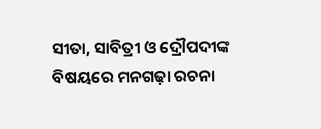ସୀତା, ସାବିତ୍ରୀ ଓ ଦ୍ରୌପଦୀଙ୍କ ବିଷୟରେ ମନଗଢ଼ା ରଚନା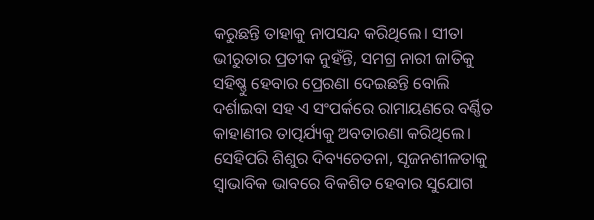କରୁଛନ୍ତି ତାହାକୁ ନାପସନ୍ଦ କରିଥିଲେ। ସୀତା ଭୀରୁତାର ପ୍ରତୀକ ନୁହଁନ୍ତି, ସମଗ୍ର ନାରୀ ଜାତିକୁ ସହିଷ୍ଣୁ ହେବାର ପ୍ରେରଣା ଦେଇଛନ୍ତି ବୋଲି ଦର୍ଶାଇବା ସହ ଏ ସଂପର୍କରେ ରାମାୟଣରେ ବର୍ଣ୍ଣିତ କାହାଣୀର ତାତ୍ପର୍ଯ୍ୟକୁ ଅବତାରଣା କରିଥିଲେ। ସେହିପରି ଶିଶୁର ଦିବ୍ୟଚେତନା, ସୃଜନଶୀଳତାକୁ ସ୍ୱାଭାବିକ ଭାବରେ ବିକଶିତ ହେବାର ସୁଯୋଗ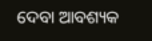ଦେବା ଆବଶ୍ୟକ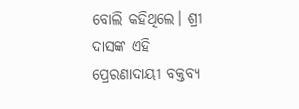ବୋଲି କହିଥିଲେ। ଶ୍ରୀ ଦାସଙ୍କ ଏହି ପ୍ରେରଣାଦାୟୀ ବକ୍ତବ୍ୟ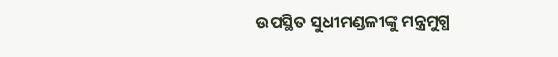ଉପସ୍ଥିତ ସୁଧୀମଣ୍ଡଳୀଙ୍କୁ ମନ୍ତ୍ରମୁଗ୍ଧ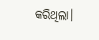କରିଥିଲା।